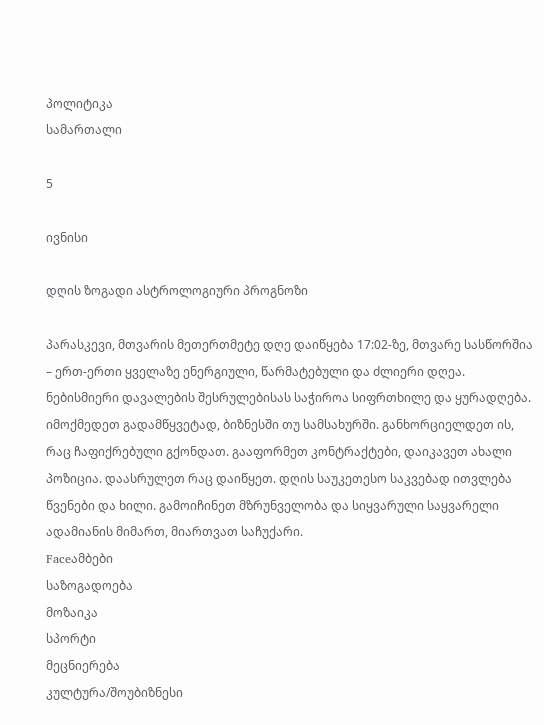პოლიტიკა
სამართალი

5

ივნისი

დღის ზოგადი ასტროლოგიური პროგნოზი

პარასკევი, მთვარის მეთერთმეტე დღე დაიწყება 17:02-ზე, მთვარე სასწორშია – ერთ-ერთი ყველაზე ენერგიული, წარმატებული და ძლიერი დღეა. ნებისმიერი დავალების შესრულებისას საჭიროა სიფრთხილე და ყურადღება. იმოქმედეთ გადამწყვეტად, ბიზნესში თუ სამსახურში. განხორციელდეთ ის, რაც ჩაფიქრებული გქონდათ. გააფორმეთ კონტრაქტები, დაიკავეთ ახალი პოზიცია. დაასრულეთ რაც დაიწყეთ. დღის საუკეთესო საკვებად ითვლება წვენები და ხილი. გამოიჩინეთ მზრუნველობა და სიყვარული საყვარელი ადამიანის მიმართ, მიართვათ საჩუქარი.
Faceამბები
საზოგადოება
მოზაიკა
სპორტი
მეცნიერება
კულტურა/შოუბიზნესი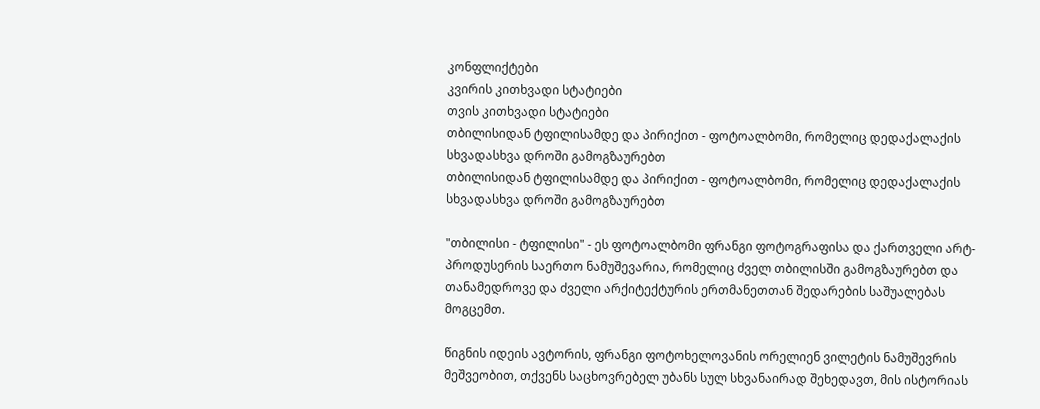კონფლიქტები
კვირის კითხვადი სტატიები
თვის კითხვადი სტატიები
თბილისიდან ტფილისამდე და პირიქით - ფოტოალბომი, რომელიც დედაქალაქის სხვადასხვა დროში გამოგზაურებთ
თბილისიდან ტფილისამდე და პირიქით - ფოტოალბომი, რომელიც დედაქალაქის სხვადასხვა დროში გამოგზაურებთ

"თბილისი - ტფილისი" - ეს ფოტოალბომი ფრანგი ფოტოგრაფისა და ქართველი არტ-პროდუსერის საერთო ნამუშევარია, რომელიც ძველ თბილისში გამოგზაურებთ და თანამედროვე და ძველი არქიტექტურის ერთმანეთთან შედარების საშუალებას მოგცემთ.

წიგნის იდეის ავტორის, ფრანგი ფოტოხელოვანის ორელიენ ვილეტის ნამუშევრის მეშვეობით, თქვენს საცხოვრებელ უბანს სულ სხვანაირად შეხედავთ, მის ისტორიას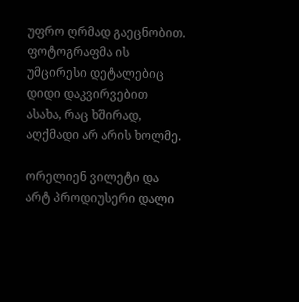უფრო ღრმად გაეცნობით. ფოტოგრაფმა ის უმცირესი დეტალებიც დიდი დაკვირვებით ასახა, რაც ხშირად, აღქმადი არ არის ხოლმე.

ორელიენ ვილეტი და არტ პროდიუსერი დალი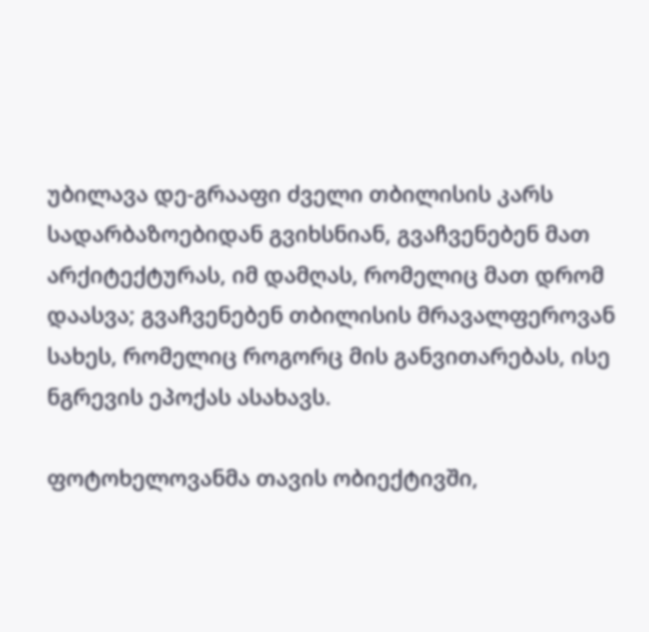უბილავა დე-გრააფი ძველი თბილისის კარს სადარბაზოებიდან გვიხსნიან, გვაჩვენებენ მათ არქიტექტურას, იმ დამღას, რომელიც მათ დრომ დაასვა; გვაჩვენებენ თბილისის მრავალფეროვან სახეს, რომელიც როგორც მის განვითარებას, ისე ნგრევის ეპოქას ასახავს.

ფოტოხელოვანმა თავის ობიექტივში,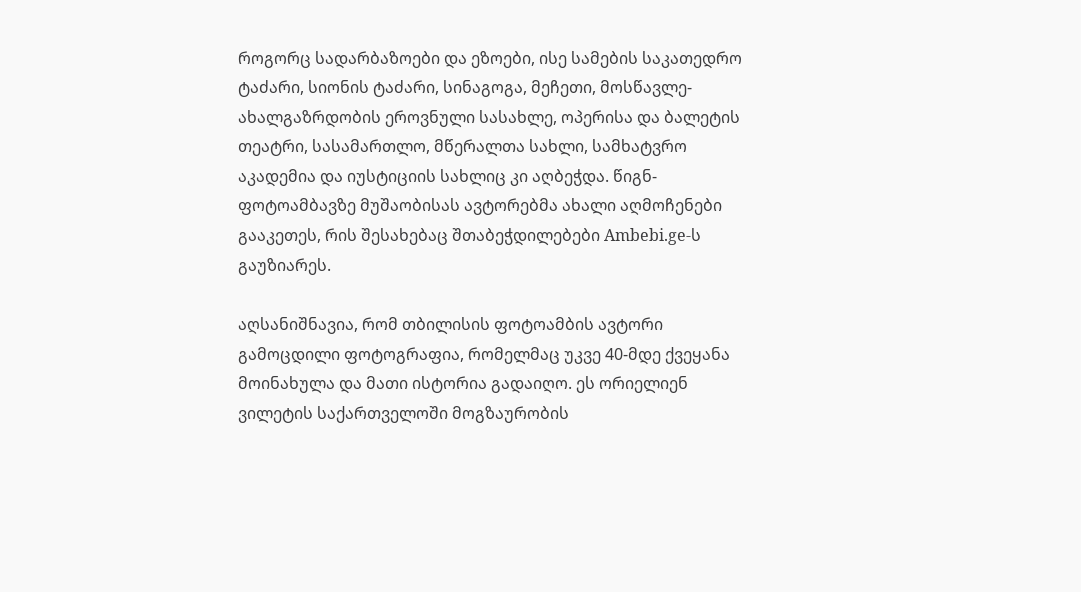როგორც სადარბაზოები და ეზოები, ისე სამების საკათედრო ტაძარი, სიონის ტაძარი, სინაგოგა, მეჩეთი, მოსწავლე-ახალგაზრდობის ეროვნული სასახლე, ოპერისა და ბალეტის თეატრი, სასამართლო, მწერალთა სახლი, სამხატვრო აკადემია და იუსტიციის სახლიც კი აღბეჭდა. წიგნ-ფოტოამბავზე მუშაობისას ავტორებმა ახალი აღმოჩენები გააკეთეს, რის შესახებაც შთაბეჭდილებები Ambebi.ge-ს გაუზიარეს.

აღსანიშნავია, რომ თბილისის ფოტოამბის ავტორი გამოცდილი ფოტოგრაფია, რომელმაც უკვე 40-მდე ქვეყანა მოინახულა და მათი ისტორია გადაიღო. ეს ორიელიენ ვილეტის საქართველოში მოგზაურობის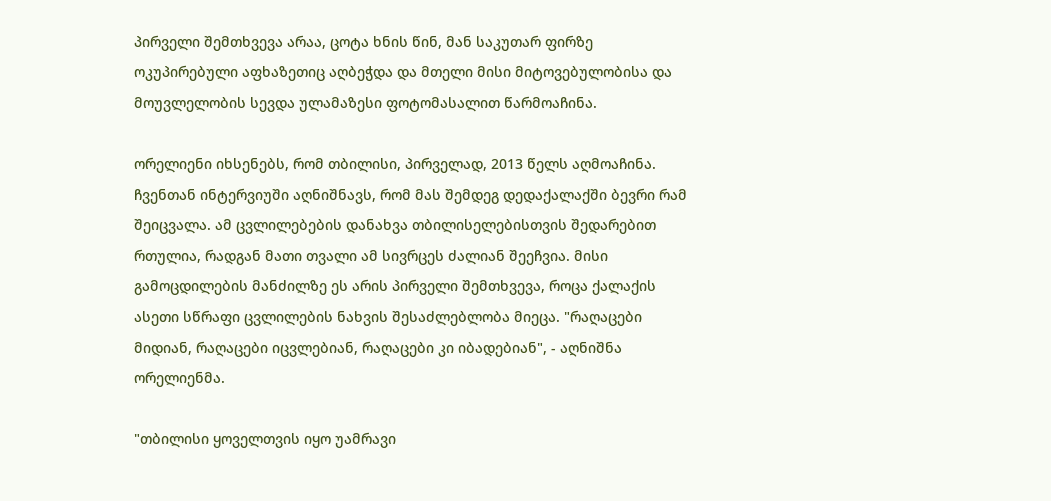პირველი შემთხვევა არაა, ცოტა ხნის წინ, მან საკუთარ ფირზე ოკუპირებული აფხაზეთიც აღბეჭდა და მთელი მისი მიტოვებულობისა და მოუვლელობის სევდა ულამაზესი ფოტომასალით წარმოაჩინა.

ორელიენი იხსენებს, რომ თბილისი, პირველად, 2013 წელს აღმოაჩინა. ჩვენთან ინტერვიუში აღნიშნავს, რომ მას შემდეგ დედაქალაქში ბევრი რამ შეიცვალა. ამ ცვლილებების დანახვა თბილისელებისთვის შედარებით რთულია, რადგან მათი თვალი ამ სივრცეს ძალიან შეეჩვია. მისი გამოცდილების მანძილზე ეს არის პირველი შემთხვევა, როცა ქალაქის ასეთი სწრაფი ცვლილების ნახვის შესაძლებლობა მიეცა. "რაღაცები მიდიან, რაღაცები იცვლებიან, რაღაცები კი იბადებიან", - აღნიშნა ორელიენმა.

"თბილისი ყოველთვის იყო უამრავი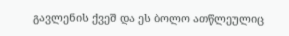გავლენის ქვეშ და ეს ბოლო ათწლეულიც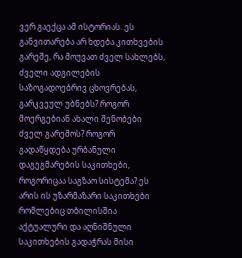ვერ გაექცა ამ ისტორიას. ეს განვითარება არ ხდება კითხვების გარეშე, რა მოუვათ ძველ სახლებს, ძველი ადგილების საზოგადოებრივ ცხოვრებას, გარკვეულ უბნებს? როგორ მოერგებიან ახალი შენობები ძველ გარემოს? როგორ გადაწყდება ურბანული დაგეგმარების საკითხები, როგორიცაა საგზაო სისტემა? ეს არის ის უზარმაზარი საკითხები რომლებიც თბილისშია აქტუალური და აღნიშნული საკითხების გადაჭრას მისი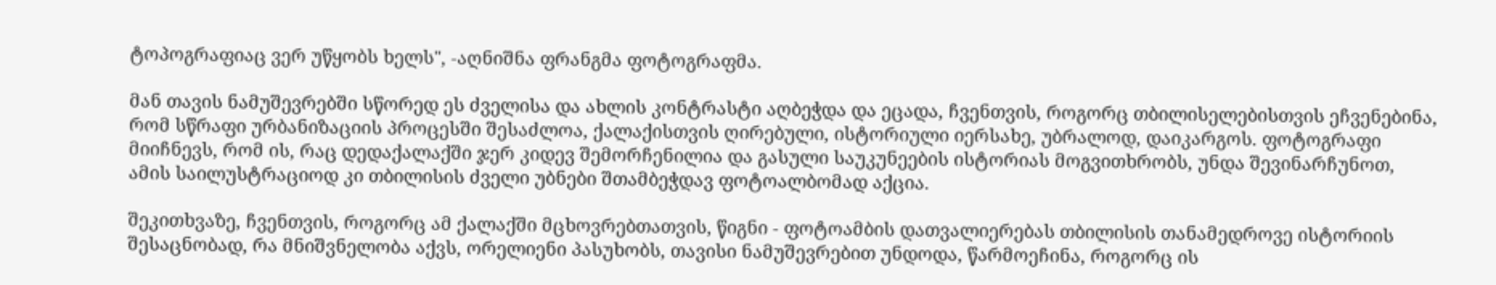ტოპოგრაფიაც ვერ უწყობს ხელს", -აღნიშნა ფრანგმა ფოტოგრაფმა.

მან თავის ნამუშევრებში სწორედ ეს ძველისა და ახლის კონტრასტი აღბეჭდა და ეცადა, ჩვენთვის, როგორც თბილისელებისთვის ეჩვენებინა, რომ სწრაფი ურბანიზაციის პროცესში შესაძლოა, ქალაქისთვის ღირებული, ისტორიული იერსახე, უბრალოდ, დაიკარგოს. ფოტოგრაფი მიიჩნევს, რომ ის, რაც დედაქალაქში ჯერ კიდევ შემორჩენილია და გასული საუკუნეების ისტორიას მოგვითხრობს, უნდა შევინარჩუნოთ, ამის საილუსტრაციოდ კი თბილისის ძველი უბნები შთამბეჭდავ ფოტოალბომად აქცია.

შეკითხვაზე, ჩვენთვის, როგორც ამ ქალაქში მცხოვრებთათვის, წიგნი - ფოტოამბის დათვალიერებას თბილისის თანამედროვე ისტორიის შესაცნობად, რა მნიშვნელობა აქვს, ორელიენი პასუხობს, თავისი ნამუშევრებით უნდოდა, წარმოეჩინა, როგორც ის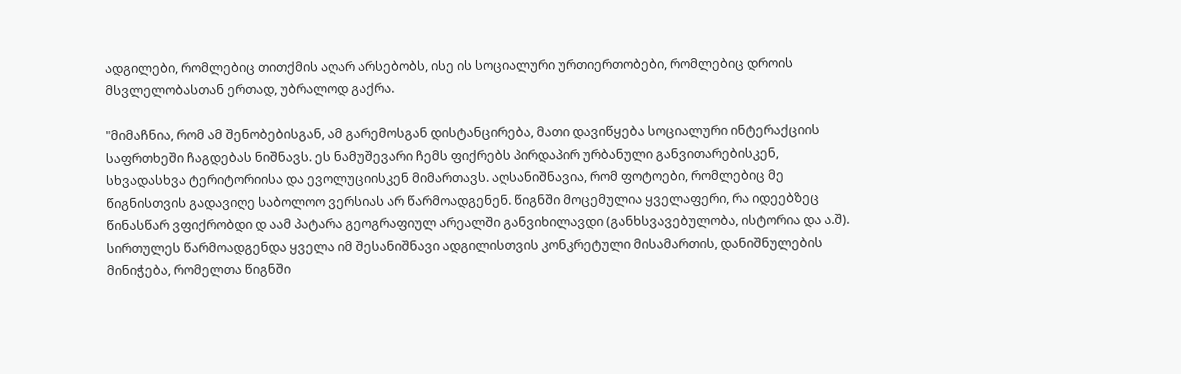ადგილები, რომლებიც თითქმის აღარ არსებობს, ისე ის სოციალური ურთიერთობები, რომლებიც დროის მსვლელობასთან ერთად, უბრალოდ გაქრა.

"მიმაჩნია, რომ ამ შენობებისგან, ამ გარემოსგან დისტანცირება, მათი დავიწყება სოციალური ინტერაქციის საფრთხეში ჩაგდებას ნიშნავს. ეს ნამუშევარი ჩემს ფიქრებს პირდაპირ ურბანული განვითარებისკენ, სხვადასხვა ტერიტორიისა და ევოლუციისკენ მიმართავს. აღსანიშნავია, რომ ფოტოები, რომლებიც მე წიგნისთვის გადავიღე საბოლოო ვერსიას არ წარმოადგენენ. წიგნში მოცემულია ყველაფერი, რა იდეებზეც წინასწარ ვფიქრობდი დ აამ პატარა გეოგრაფიულ არეალში განვიხილავდი (განხსვავებულობა, ისტორია და ა.შ). სირთულეს წარმოადგენდა ყველა იმ შესანიშნავი ადგილისთვის კონკრეტული მისამართის, დანიშნულების მინიჭება, რომელთა წიგნში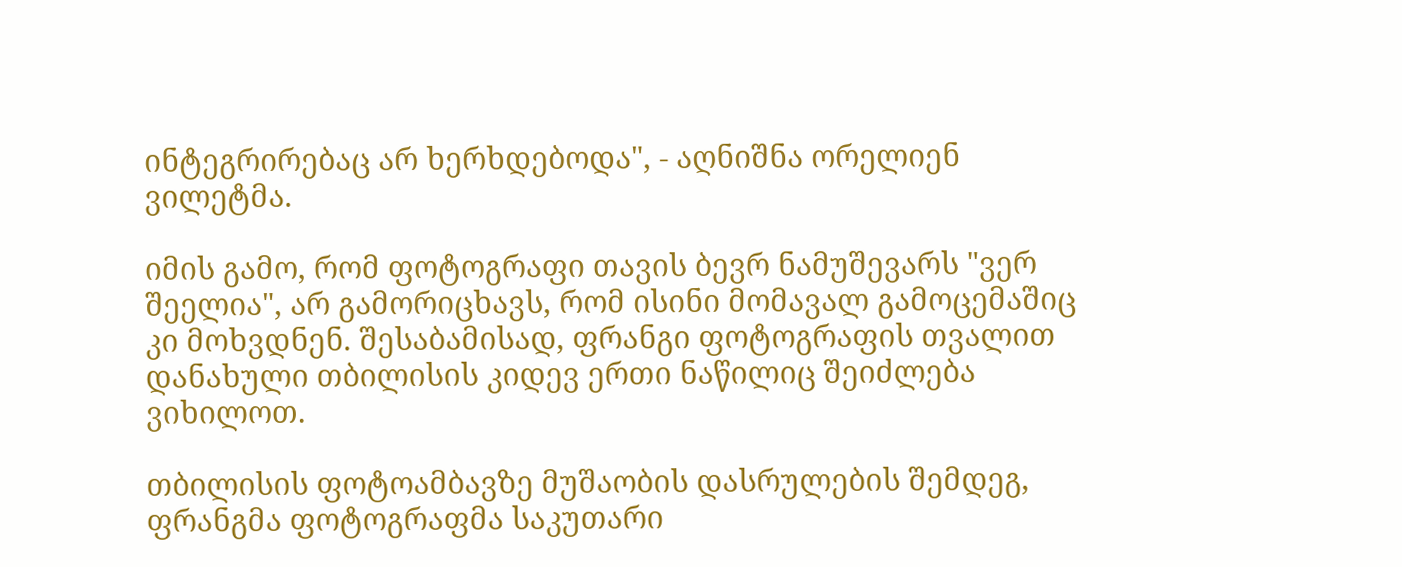ინტეგრირებაც არ ხერხდებოდა", - აღნიშნა ორელიენ ვილეტმა.

იმის გამო, რომ ფოტოგრაფი თავის ბევრ ნამუშევარს "ვერ შეელია", არ გამორიცხავს, რომ ისინი მომავალ გამოცემაშიც კი მოხვდნენ. შესაბამისად, ფრანგი ფოტოგრაფის თვალით დანახული თბილისის კიდევ ერთი ნაწილიც შეიძლება ვიხილოთ.

თბილისის ფოტოამბავზე მუშაობის დასრულების შემდეგ, ფრანგმა ფოტოგრაფმა საკუთარი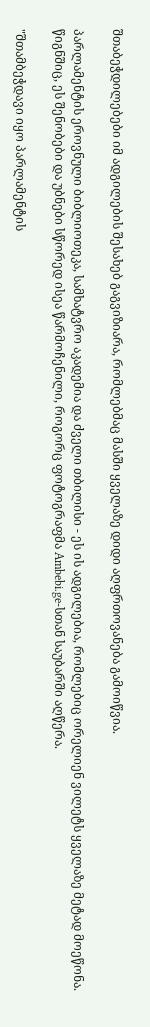შთაბეჭდილებები იმ ადგილების შესახებ გაგვიზიარა, რომლებმაც მასში ყველაზე დიდი აღფრთოვანება გამოიწვია.

პარლამენტის ეროვნული ბიბლიოთეკა, სამხატვრო აკადემია და ძველი თბილისი - ეს ის ადგილებია, რომლებიც ორელიენ ვილეტს ყველაზე მეტად მოეწონა. წიგნშიც, ეს შენობები და უბნები სწორედ ისეა წარმოჩენილი, როგორც ფოტოგრაფმა Ambebi.ge-სთან საუბარში აღწერა.

"შთამბეჭდავი იყო პარლამენტის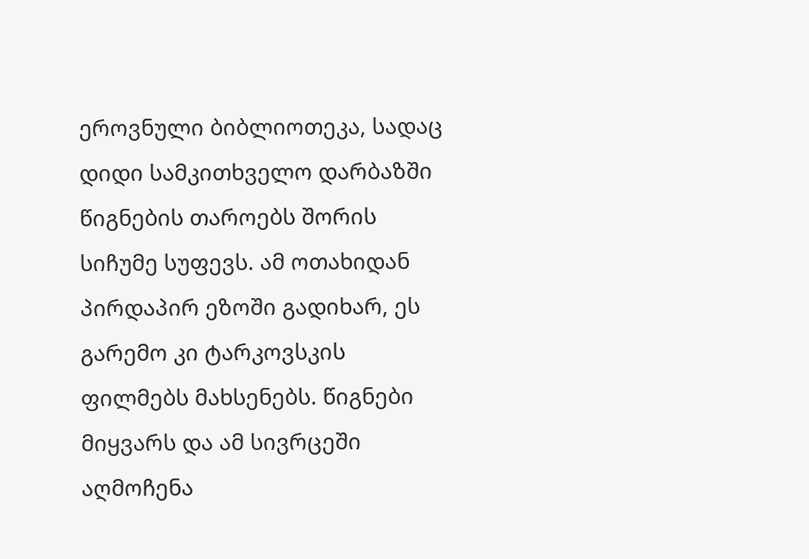ეროვნული ბიბლიოთეკა, სადაც დიდი სამკითხველო დარბაზში წიგნების თაროებს შორის სიჩუმე სუფევს. ამ ოთახიდან პირდაპირ ეზოში გადიხარ, ეს გარემო კი ტარკოვსკის ფილმებს მახსენებს. წიგნები მიყვარს და ამ სივრცეში აღმოჩენა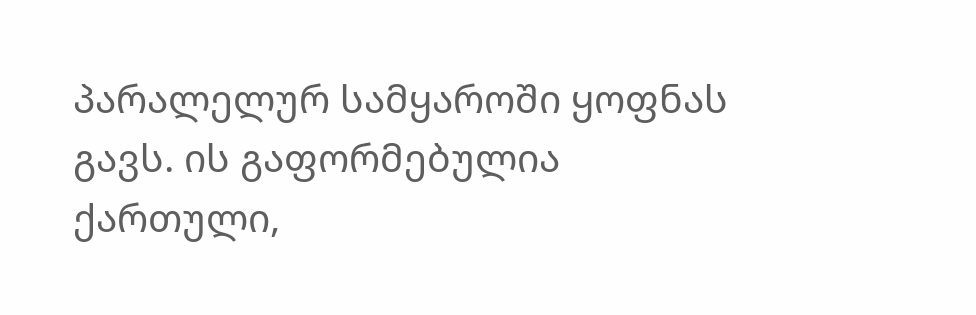პარალელურ სამყაროში ყოფნას გავს. ის გაფორმებულია ქართული,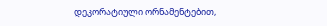დეკორატიული ორნამენტებით,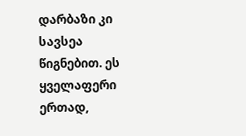დარბაზი კი სავსეა წიგნებით. ეს ყველაფერი ერთად,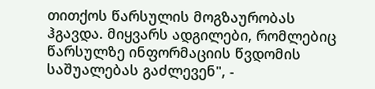თითქოს წარსულის მოგზაურობას ჰგავდა. მიყვარს ადგილები, რომლებიც წარსულზე ინფორმაციის წვდომის საშუალებას გაძლევენ", -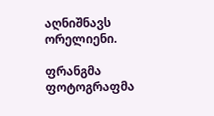აღნიშნავს ორელიენი.

ფრანგმა ფოტოგრაფმა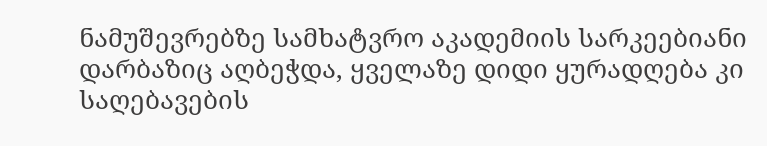ნამუშევრებზე სამხატვრო აკადემიის სარკეებიანი დარბაზიც აღბეჭდა, ყველაზე დიდი ყურადღება კი საღებავების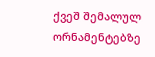ქვეშ შემალულ ორნამენტებზე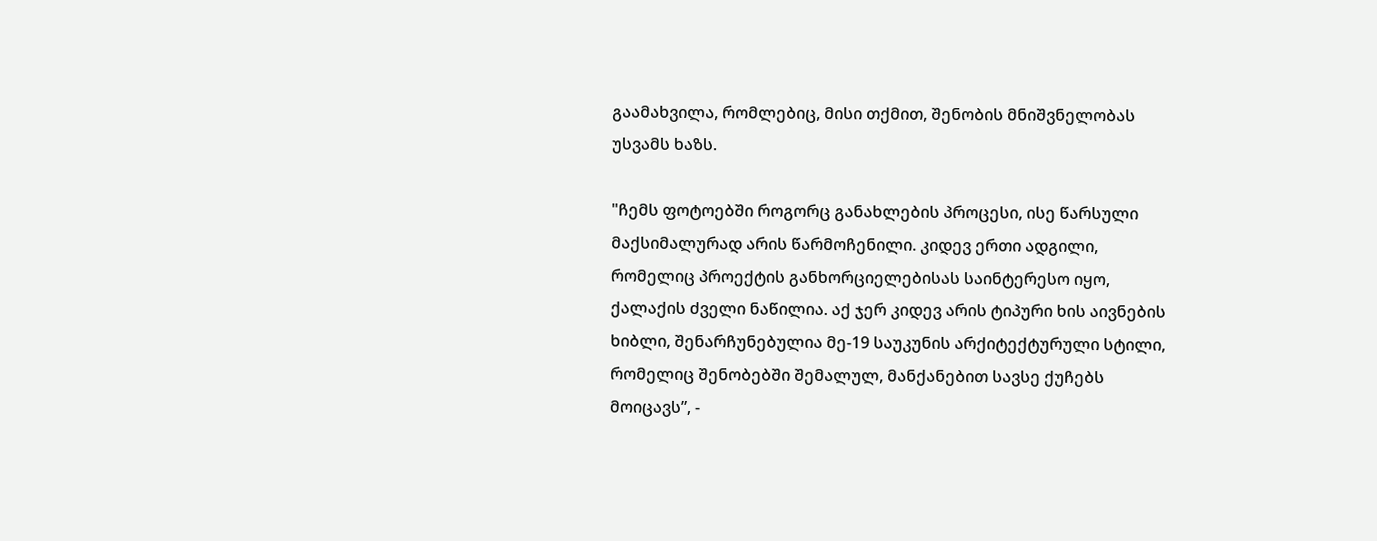გაამახვილა, რომლებიც, მისი თქმით, შენობის მნიშვნელობას უსვამს ხაზს.

"ჩემს ფოტოებში როგორც განახლების პროცესი, ისე წარსული მაქსიმალურად არის წარმოჩენილი. კიდევ ერთი ადგილი, რომელიც პროექტის განხორციელებისას საინტერესო იყო, ქალაქის ძველი ნაწილია. აქ ჯერ კიდევ არის ტიპური ხის აივნების ხიბლი, შენარჩუნებულია მე-19 საუკუნის არქიტექტურული სტილი, რომელიც შენობებში შემალულ, მანქანებით სავსე ქუჩებს მოიცავს”, -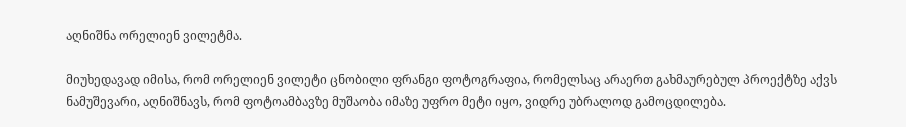აღნიშნა ორელიენ ვილეტმა.

მიუხედავად იმისა, რომ ორელიენ ვილეტი ცნობილი ფრანგი ფოტოგრაფია, რომელსაც არაერთ გახმაურებულ პროექტზე აქვს ნამუშევარი, აღნიშნავს, რომ ფოტოამბავზე მუშაობა იმაზე უფრო მეტი იყო, ვიდრე უბრალოდ გამოცდილება.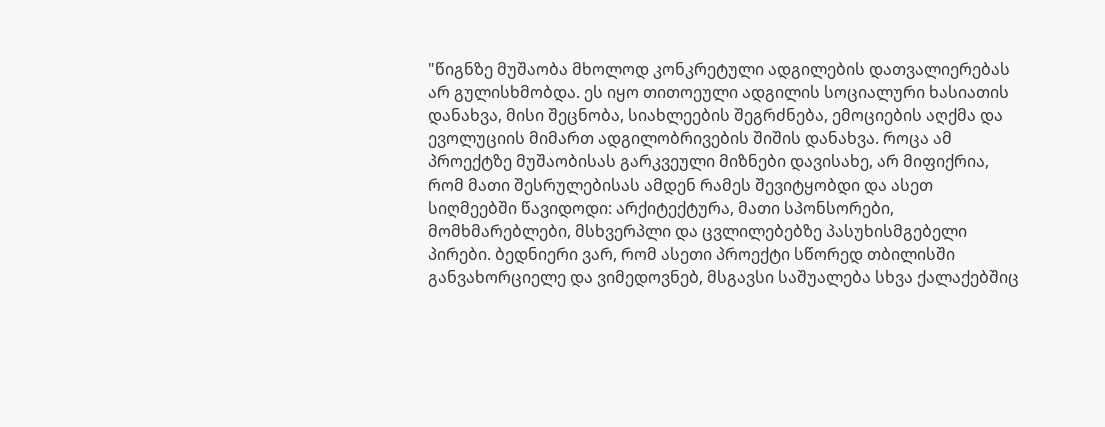"წიგნზე მუშაობა მხოლოდ კონკრეტული ადგილების დათვალიერებას არ გულისხმობდა. ეს იყო თითოეული ადგილის სოციალური ხასიათის დანახვა, მისი შეცნობა, სიახლეების შეგრძნება, ემოციების აღქმა და ევოლუციის მიმართ ადგილობრივების შიშის დანახვა. როცა ამ პროექტზე მუშაობისას გარკვეული მიზნები დავისახე, არ მიფიქრია, რომ მათი შესრულებისას ამდენ რამეს შევიტყობდი და ასეთ სიღმეებში წავიდოდი: არქიტექტურა, მათი სპონსორები, მომხმარებლები, მსხვერპლი და ცვლილებებზე პასუხისმგებელი პირები. ბედნიერი ვარ, რომ ასეთი პროექტი სწორედ თბილისში განვახორციელე და ვიმედოვნებ, მსგავსი საშუალება სხვა ქალაქებშიც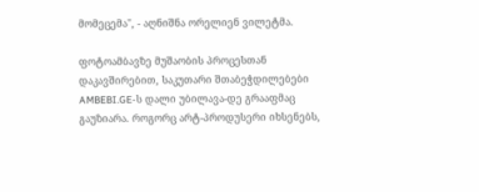მომეცემა", - აღნიშნა ორელიენ ვილეტმა.

ფოტოამბავზე მუშაობის პროცესთან დაკავშირებით, საკუთარი შთაბეჭდილებები AMBEBI.GE-ს დალი უბილავა-დე გრააფმაც გაუზიარა. როგორც არტ-პროდუსერი იხსენებს,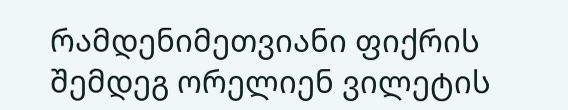რამდენიმეთვიანი ფიქრის შემდეგ ორელიენ ვილეტის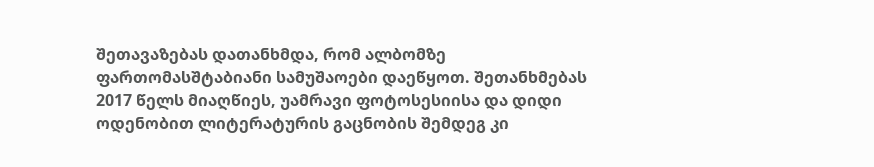შეთავაზებას დათანხმდა, რომ ალბომზე ფართომასშტაბიანი სამუშაოები დაეწყოთ. შეთანხმებას 2017 წელს მიაღწიეს, უამრავი ფოტოსესიისა და დიდი ოდენობით ლიტერატურის გაცნობის შემდეგ კი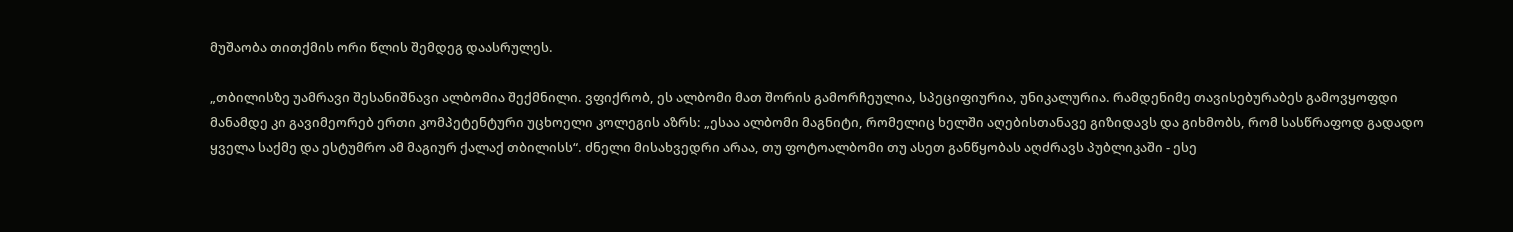მუშაობა თითქმის ორი წლის შემდეგ დაასრულეს.

„თბილისზე უამრავი შესანიშნავი ალბომია შექმნილი. ვფიქრობ, ეს ალბომი მათ შორის გამორჩეულია, სპეციფიურია, უნიკალურია. რამდენიმე თავისებურაბეს გამოვყოფდი მანამდე კი გავიმეორებ ერთი კომპეტენტური უცხოელი კოლეგის აზრს: „ესაა ალბომი მაგნიტი, რომელიც ხელში აღებისთანავე გიზიდავს და გიხმობს, რომ სასწრაფოდ გადადო ყველა საქმე და ესტუმრო ამ მაგიურ ქალაქ თბილისს“. ძნელი მისახვედრი არაა, თუ ფოტოალბომი თუ ასეთ განწყობას აღძრავს პუბლიკაში - ესე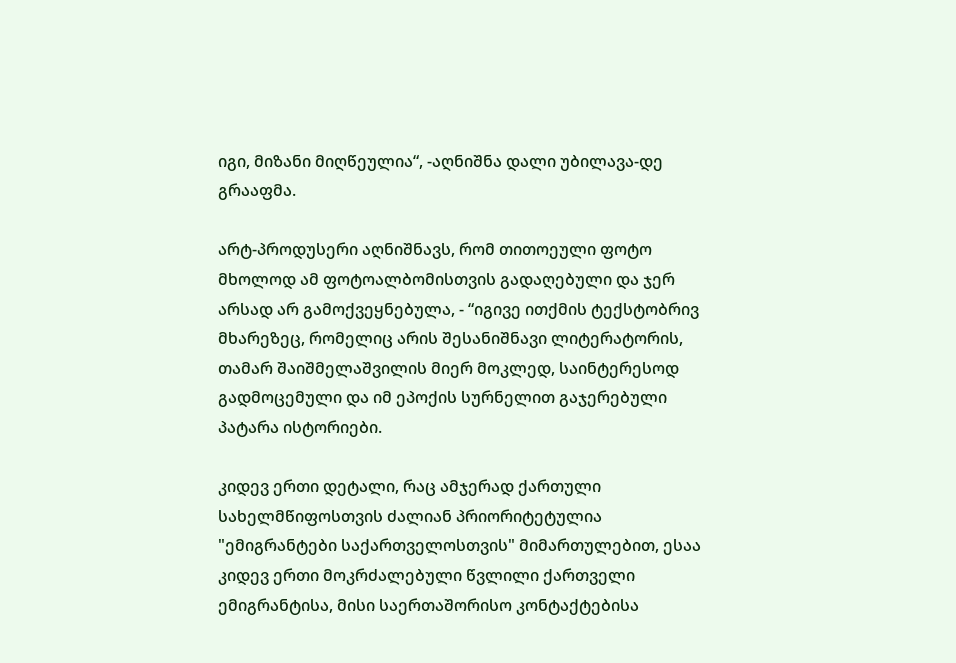იგი, მიზანი მიღწეულია“, -აღნიშნა დალი უბილავა-დე გრააფმა.

არტ-პროდუსერი აღნიშნავს, რომ თითოეული ფოტო მხოლოდ ამ ფოტოალბომისთვის გადაღებული და ჯერ არსად არ გამოქვეყნებულა, - “იგივე ითქმის ტექსტობრივ მხარეზეც, რომელიც არის შესანიშნავი ლიტერატორის, თამარ შაიშმელაშვილის მიერ მოკლედ, საინტერესოდ გადმოცემული და იმ ეპოქის სურნელით გაჯერებული პატარა ისტორიები.

კიდევ ერთი დეტალი, რაც ამჯერად ქართული სახელმწიფოსთვის ძალიან პრიორიტეტულია "ემიგრანტები საქართველოსთვის" მიმართულებით, ესაა კიდევ ერთი მოკრძალებული წვლილი ქართველი ემიგრანტისა, მისი საერთაშორისო კონტაქტებისა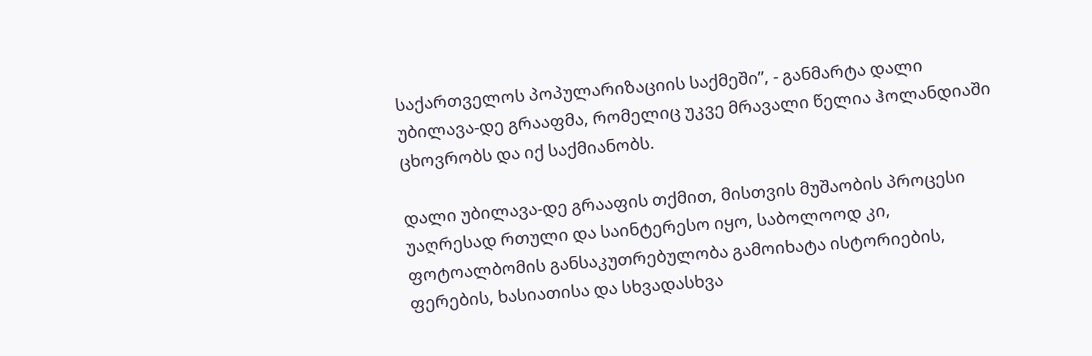საქართველოს პოპულარიზაციის საქმეში”, - განმარტა დალი უბილავა-დე გრააფმა, რომელიც უკვე მრავალი წელია ჰოლანდიაში ცხოვრობს და იქ საქმიანობს.

დალი უბილავა-დე გრააფის თქმით, მისთვის მუშაობის პროცესი უაღრესად რთული და საინტერესო იყო, საბოლოოდ კი, ფოტოალბომის განსაკუთრებულობა გამოიხატა ისტორიების, ფერების, ხასიათისა და სხვადასხვა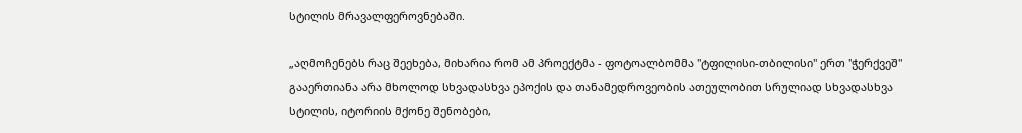სტილის მრავალფეროვნებაში.

„აღმოჩენებს რაც შეეხება, მიხარია რომ ამ პროექტმა - ფოტოალბომმა "ტფილისი-თბილისი" ერთ "ჭერქვეშ" გააერთიანა არა მხოლოდ სხვადასხვა ეპოქის და თანამედროვეობის ათეულობით სრულიად სხვადასხვა სტილის, იტორიის მქონე შენობები,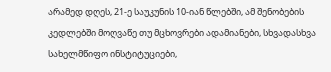არამედ დღეს, 21-ე საუკუნის 10-იან წლებში, ამ შენობების კედლებში მოღვაწე თუ მცხოვრები ადამიანები, სხვადასხვა სახელმწიფო ინსტიტუციები,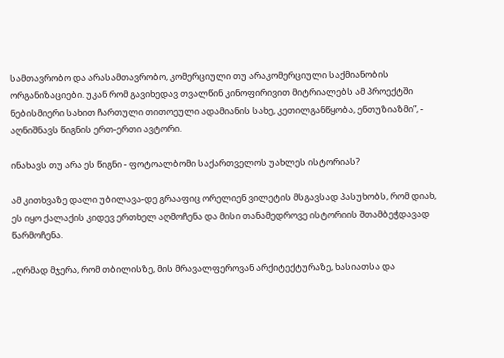სამთავრობო და არასამთავრობო, კომერციული თუ არაკომერციული საქმიანობის ორგანიზაციები. უკან რომ გავიხედავ თვალწინ კინოფირივით მიტრიალებს ამ პროექტში ნებისმიერი სახით ჩართული თითოეული ადამიანის სახე, კეთილგანწყობა, ენთუზიაზმი”, - აღნიშნავს წიგნის ერთ-ერთი ავტორი.

ინახავს თუ არა ეს წიგნი - ფოტოალბომი საქართველოს უახლეს ისტორიას?

ამ კითხვაზე დალი უბილავა-დე გრააფიც ორელიენ ვილეტის მსგავსად პასუხობს, რომ დიახ, ეს იყო ქალაქის კიდევ ერთხელ აღმოჩენა და მისი თანამედროვე ისტორიის შთამბეჭდავად წარმოჩენა.

„ღრმად მჯერა, რომ თბილისზე, მის მრავალფეროვან არქიტექტურაზე, ხასიათსა და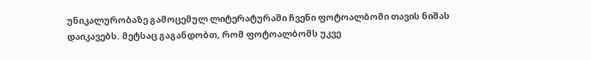უნიკალურობაზე გამოცემულ ლიტერატურაში ჩვენი ფოტოალბომი თავის ნიშას დაიკავებს. მეტსაც გაგანდობთ, რომ ფოტოალბომს უკვე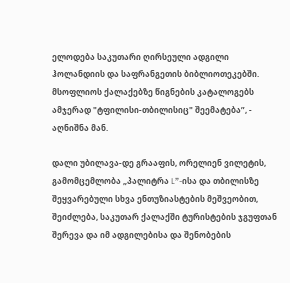ელოდება საკუთარი ღირსეული ადგილი ჰოლანდიის და საფრანგეთის ბიბლიოთეკებში. მსოფლიოს ქალაქებზე წიგნების კატალოგებს ამჯერად "ტფილისი-თბილისიც" შეემატება”, - აღნიშნა მან.

დალი უბილავა-დე გრააფის, ორელიენ ვილეტის, გამომცემლობა „პალიტრა L”-ისა და თბილისზე შეყვარებული სხვა ენთუზიასტების მეშვეობით, შეიძლება, საკუთარ ქალაქში ტურისტების ჯგუფთან შერევა და იმ ადგილებისა და შენობების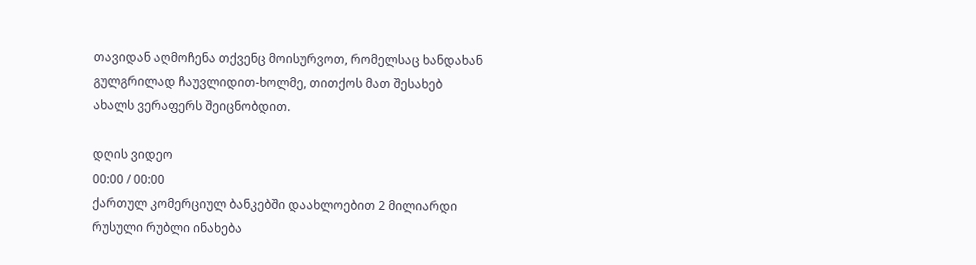თავიდან აღმოჩენა თქვენც მოისურვოთ, რომელსაც ხანდახან გულგრილად ჩაუვლიდით-ხოლმე, თითქოს მათ შესახებ ახალს ვერაფერს შეიცნობდით.

დღის ვიდეო
00:00 / 00:00
ქართულ კომერციულ ბანკებში დაახლოებით 2 მილიარდი რუსული რუბლი ინახება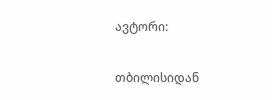ავტორი:

თბილისიდან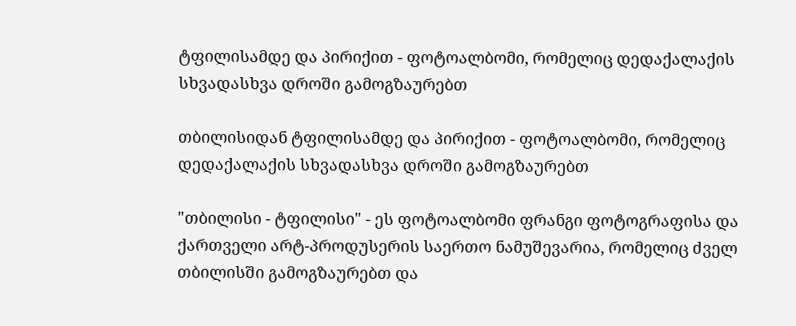ტფილისამდე და პირიქით - ფოტოალბომი, რომელიც დედაქალაქის სხვადასხვა დროში გამოგზაურებთ

თბილისიდან ტფილისამდე და პირიქით - ფოტოალბომი, რომელიც დედაქალაქის სხვადასხვა დროში გამოგზაურებთ

"თბილისი - ტფილისი" - ეს ფოტოალბომი ფრანგი ფოტოგრაფისა და ქართველი არტ-პროდუსერის საერთო ნამუშევარია, რომელიც ძველ თბილისში გამოგზაურებთ და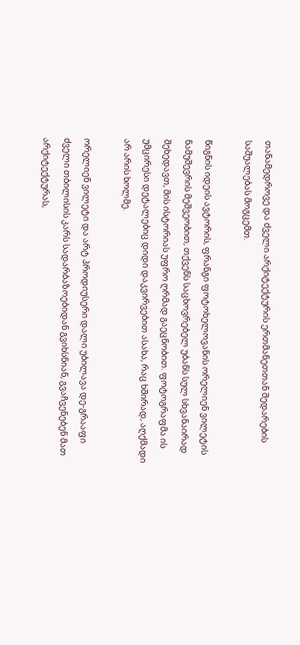თანამედროვე და ძველი არქიტექტურის ერთმანეთთან შედარების საშუალებას მოგცემთ.

წიგნის იდეის ავტორის, ფრანგი ფოტოხელოვანის ორელიენ ვილეტის ნამუშევრის მეშვეობით, თქვენს საცხოვრებელ უბანს სულ სხვანაირად შეხედავთ, მის ისტორიას უფრო ღრმად გაეცნობით. ფოტოგრაფმა ის უმცირესი დეტალებიც დიდი დაკვირვებით ასახა, რაც ხშირად, აღქმადი არ არის ხოლმე.

ორელიენ ვილეტი და არტ პროდიუსერი დალი უბილავა დე-გრააფი ძველი თბილისის კარს სადარბაზოებიდან გვიხსნიან, გვაჩვენებენ მათ არქიტექტურას,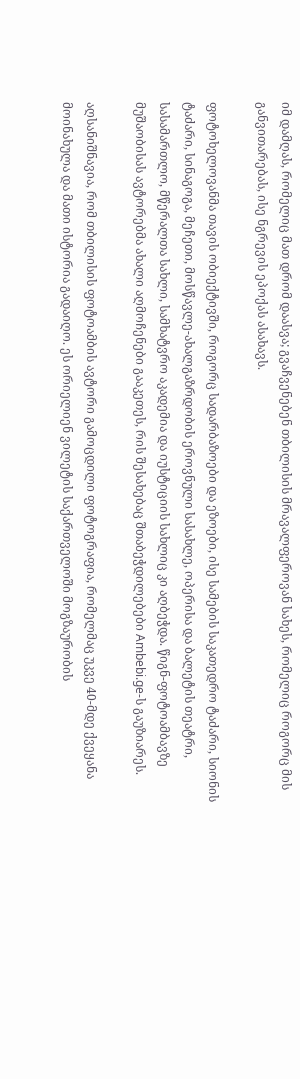იმ დამღას, რომელიც მათ დრომ დაასვა; გვაჩვენებენ თბილისის მრავალფეროვან სახეს, რომელიც როგორც მის განვითარებას, ისე ნგრევის ეპოქას ასახავს.

ფოტოხელოვანმა თავის ობიექტივში, როგორც სადარბაზოები და ეზოები, ისე სამების საკათედრო ტაძარი, სიონის ტაძარი, სინაგოგა, მეჩეთი, მოსწავლე-ახალგაზრდობის ეროვნული სასახლე, ოპერისა და ბალეტის თეატრი, სასამართლო, მწერალთა სახლი, სამხატვრო აკადემია და იუსტიციის სახლიც კი აღბეჭდა. წიგნ-ფოტოამბავზე მუშაობისას ავტორებმა ახალი აღმოჩენები გააკეთეს, რის შესახებაც შთაბეჭდილებები Ambebi.ge-ს გაუზიარეს.

აღსანიშნავია, რომ თბილისის ფოტოამბის ავტორი გამოცდილი ფოტოგრაფია, რომელმაც უკვე 40-მდე ქვეყანა მოინახულა და მათი ისტორია გადაიღო. ეს ორიელიენ ვილეტის საქართველოში მოგზაურობის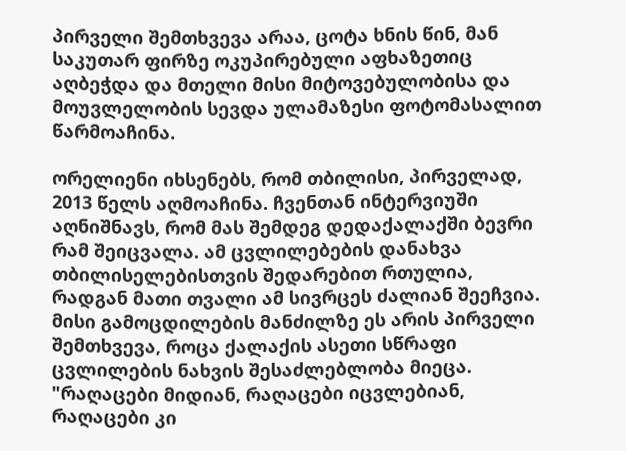პირველი შემთხვევა არაა, ცოტა ხნის წინ, მან საკუთარ ფირზე ოკუპირებული აფხაზეთიც აღბეჭდა და მთელი მისი მიტოვებულობისა და მოუვლელობის სევდა ულამაზესი ფოტომასალით წარმოაჩინა.

ორელიენი იხსენებს, რომ თბილისი, პირველად, 2013 წელს აღმოაჩინა. ჩვენთან ინტერვიუში აღნიშნავს, რომ მას შემდეგ დედაქალაქში ბევრი რამ შეიცვალა. ამ ცვლილებების დანახვა თბილისელებისთვის შედარებით რთულია, რადგან მათი თვალი ამ სივრცეს ძალიან შეეჩვია. მისი გამოცდილების მანძილზე ეს არის პირველი შემთხვევა, როცა ქალაქის ასეთი სწრაფი ცვლილების ნახვის შესაძლებლობა მიეცა. "რაღაცები მიდიან, რაღაცები იცვლებიან, რაღაცები კი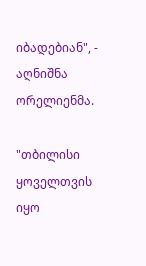იბადებიან", - აღნიშნა ორელიენმა.

"თბილისი ყოველთვის იყო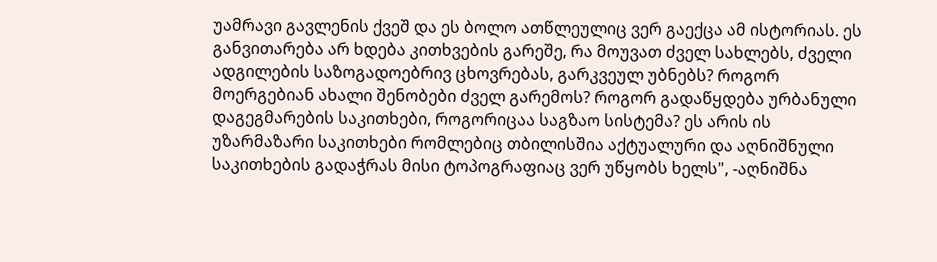უამრავი გავლენის ქვეშ და ეს ბოლო ათწლეულიც ვერ გაექცა ამ ისტორიას. ეს განვითარება არ ხდება კითხვების გარეშე, რა მოუვათ ძველ სახლებს, ძველი ადგილების საზოგადოებრივ ცხოვრებას, გარკვეულ უბნებს? როგორ მოერგებიან ახალი შენობები ძველ გარემოს? როგორ გადაწყდება ურბანული დაგეგმარების საკითხები, როგორიცაა საგზაო სისტემა? ეს არის ის უზარმაზარი საკითხები რომლებიც თბილისშია აქტუალური და აღნიშნული საკითხების გადაჭრას მისი ტოპოგრაფიაც ვერ უწყობს ხელს", -აღნიშნა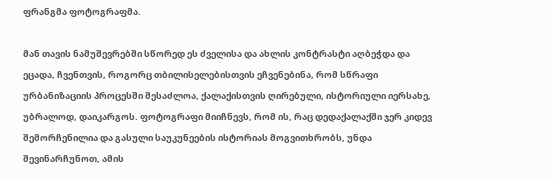ფრანგმა ფოტოგრაფმა.

მან თავის ნამუშევრებში სწორედ ეს ძველისა და ახლის კონტრასტი აღბეჭდა და ეცადა, ჩვენთვის, როგორც თბილისელებისთვის ეჩვენებინა, რომ სწრაფი ურბანიზაციის პროცესში შესაძლოა, ქალაქისთვის ღირებული, ისტორიული იერსახე, უბრალოდ, დაიკარგოს. ფოტოგრაფი მიიჩნევს, რომ ის, რაც დედაქალაქში ჯერ კიდევ შემორჩენილია და გასული საუკუნეების ისტორიას მოგვითხრობს, უნდა შევინარჩუნოთ, ამის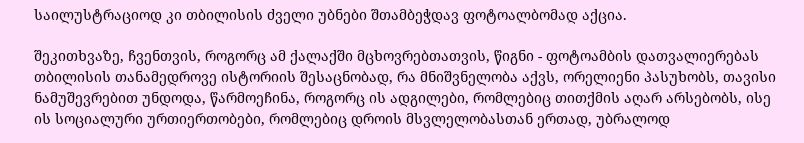საილუსტრაციოდ კი თბილისის ძველი უბნები შთამბეჭდავ ფოტოალბომად აქცია.

შეკითხვაზე, ჩვენთვის, როგორც ამ ქალაქში მცხოვრებთათვის, წიგნი - ფოტოამბის დათვალიერებას თბილისის თანამედროვე ისტორიის შესაცნობად, რა მნიშვნელობა აქვს, ორელიენი პასუხობს, თავისი ნამუშევრებით უნდოდა, წარმოეჩინა, როგორც ის ადგილები, რომლებიც თითქმის აღარ არსებობს, ისე ის სოციალური ურთიერთობები, რომლებიც დროის მსვლელობასთან ერთად, უბრალოდ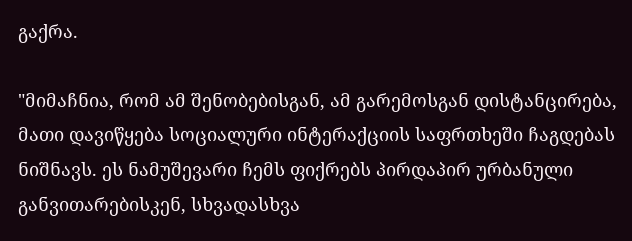გაქრა.

"მიმაჩნია, რომ ამ შენობებისგან, ამ გარემოსგან დისტანცირება, მათი დავიწყება სოციალური ინტერაქციის საფრთხეში ჩაგდებას ნიშნავს. ეს ნამუშევარი ჩემს ფიქრებს პირდაპირ ურბანული განვითარებისკენ, სხვადასხვა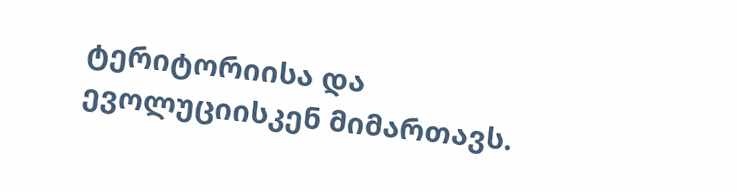ტერიტორიისა და ევოლუციისკენ მიმართავს.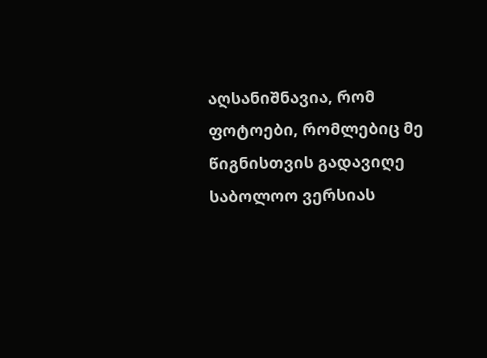აღსანიშნავია, რომ ფოტოები, რომლებიც მე წიგნისთვის გადავიღე საბოლოო ვერსიას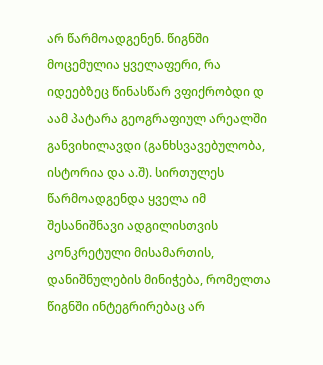არ წარმოადგენენ. წიგნში მოცემულია ყველაფერი, რა იდეებზეც წინასწარ ვფიქრობდი დ აამ პატარა გეოგრაფიულ არეალში განვიხილავდი (განხსვავებულობა, ისტორია და ა.შ). სირთულეს წარმოადგენდა ყველა იმ შესანიშნავი ადგილისთვის კონკრეტული მისამართის, დანიშნულების მინიჭება, რომელთა წიგნში ინტეგრირებაც არ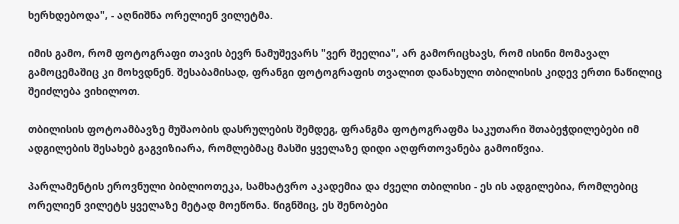ხერხდებოდა", - აღნიშნა ორელიენ ვილეტმა.

იმის გამო, რომ ფოტოგრაფი თავის ბევრ ნამუშევარს "ვერ შეელია", არ გამორიცხავს, რომ ისინი მომავალ გამოცემაშიც კი მოხვდნენ. შესაბამისად, ფრანგი ფოტოგრაფის თვალით დანახული თბილისის კიდევ ერთი ნაწილიც შეიძლება ვიხილოთ.

თბილისის ფოტოამბავზე მუშაობის დასრულების შემდეგ, ფრანგმა ფოტოგრაფმა საკუთარი შთაბეჭდილებები იმ ადგილების შესახებ გაგვიზიარა, რომლებმაც მასში ყველაზე დიდი აღფრთოვანება გამოიწვია.

პარლამენტის ეროვნული ბიბლიოთეკა, სამხატვრო აკადემია და ძველი თბილისი - ეს ის ადგილებია, რომლებიც ორელიენ ვილეტს ყველაზე მეტად მოეწონა. წიგნშიც, ეს შენობები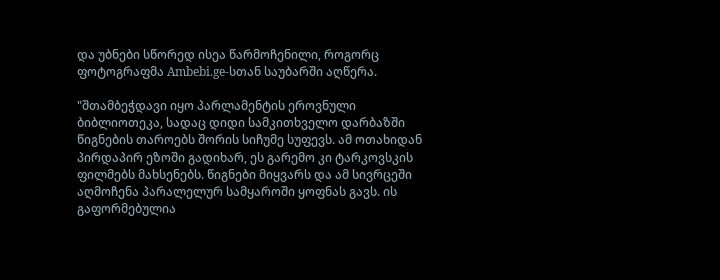და უბნები სწორედ ისეა წარმოჩენილი, როგორც ფოტოგრაფმა Ambebi.ge-სთან საუბარში აღწერა.

"შთამბეჭდავი იყო პარლამენტის ეროვნული ბიბლიოთეკა, სადაც დიდი სამკითხველო დარბაზში წიგნების თაროებს შორის სიჩუმე სუფევს. ამ ოთახიდან პირდაპირ ეზოში გადიხარ, ეს გარემო კი ტარკოვსკის ფილმებს მახსენებს. წიგნები მიყვარს და ამ სივრცეში აღმოჩენა პარალელურ სამყაროში ყოფნას გავს. ის გაფორმებულია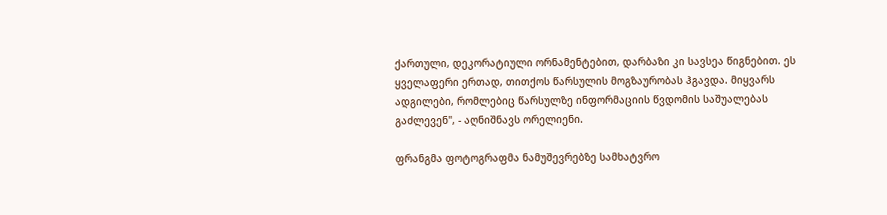ქართული, დეკორატიული ორნამენტებით, დარბაზი კი სავსეა წიგნებით. ეს ყველაფერი ერთად, თითქოს წარსულის მოგზაურობას ჰგავდა. მიყვარს ადგილები, რომლებიც წარსულზე ინფორმაციის წვდომის საშუალებას გაძლევენ", - აღნიშნავს ორელიენი.

ფრანგმა ფოტოგრაფმა ნამუშევრებზე სამხატვრო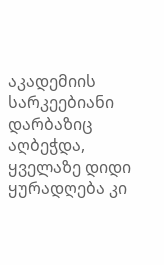აკადემიის სარკეებიანი დარბაზიც აღბეჭდა, ყველაზე დიდი ყურადღება კი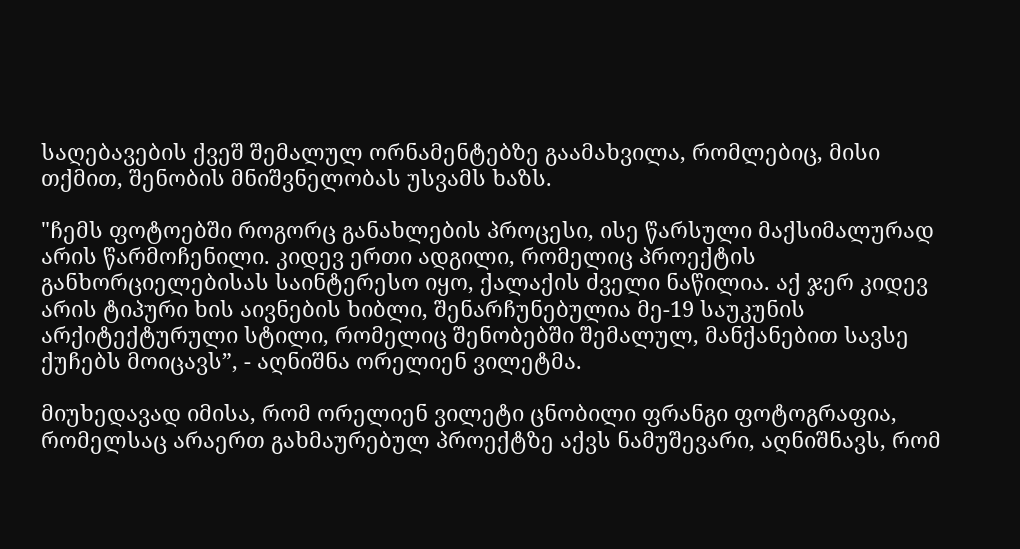საღებავების ქვეშ შემალულ ორნამენტებზე გაამახვილა, რომლებიც, მისი თქმით, შენობის მნიშვნელობას უსვამს ხაზს.

"ჩემს ფოტოებში როგორც განახლების პროცესი, ისე წარსული მაქსიმალურად არის წარმოჩენილი. კიდევ ერთი ადგილი, რომელიც პროექტის განხორციელებისას საინტერესო იყო, ქალაქის ძველი ნაწილია. აქ ჯერ კიდევ არის ტიპური ხის აივნების ხიბლი, შენარჩუნებულია მე-19 საუკუნის არქიტექტურული სტილი, რომელიც შენობებში შემალულ, მანქანებით სავსე ქუჩებს მოიცავს”, - აღნიშნა ორელიენ ვილეტმა.

მიუხედავად იმისა, რომ ორელიენ ვილეტი ცნობილი ფრანგი ფოტოგრაფია, რომელსაც არაერთ გახმაურებულ პროექტზე აქვს ნამუშევარი, აღნიშნავს, რომ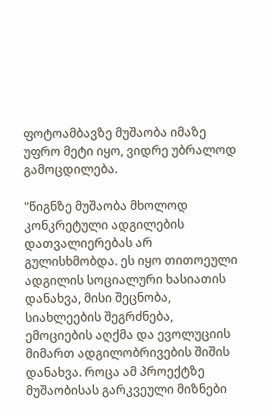ფოტოამბავზე მუშაობა იმაზე უფრო მეტი იყო, ვიდრე უბრალოდ გამოცდილება.

"წიგნზე მუშაობა მხოლოდ კონკრეტული ადგილების დათვალიერებას არ გულისხმობდა. ეს იყო თითოეული ადგილის სოციალური ხასიათის დანახვა, მისი შეცნობა, სიახლეების შეგრძნება, ემოციების აღქმა და ევოლუციის მიმართ ადგილობრივების შიშის დანახვა. როცა ამ პროექტზე მუშაობისას გარკვეული მიზნები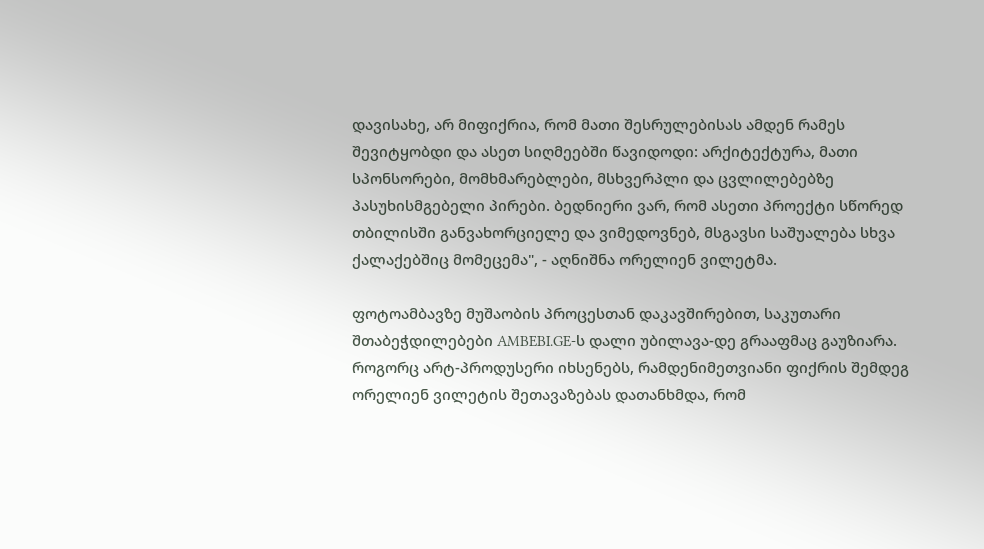დავისახე, არ მიფიქრია, რომ მათი შესრულებისას ამდენ რამეს შევიტყობდი და ასეთ სიღმეებში წავიდოდი: არქიტექტურა, მათი სპონსორები, მომხმარებლები, მსხვერპლი და ცვლილებებზე პასუხისმგებელი პირები. ბედნიერი ვარ, რომ ასეთი პროექტი სწორედ თბილისში განვახორციელე და ვიმედოვნებ, მსგავსი საშუალება სხვა ქალაქებშიც მომეცემა", - აღნიშნა ორელიენ ვილეტმა.

ფოტოამბავზე მუშაობის პროცესთან დაკავშირებით, საკუთარი შთაბეჭდილებები AMBEBI.GE-ს დალი უბილავა-დე გრააფმაც გაუზიარა. როგორც არტ-პროდუსერი იხსენებს, რამდენიმეთვიანი ფიქრის შემდეგ ორელიენ ვილეტის შეთავაზებას დათანხმდა, რომ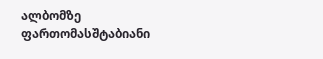ალბომზე ფართომასშტაბიანი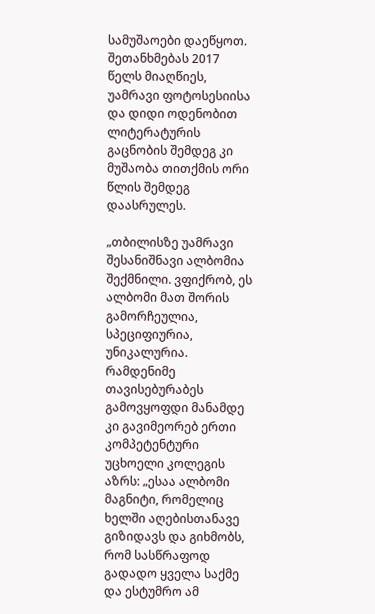სამუშაოები დაეწყოთ. შეთანხმებას 2017 წელს მიაღწიეს, უამრავი ფოტოსესიისა და დიდი ოდენობით ლიტერატურის გაცნობის შემდეგ კი მუშაობა თითქმის ორი წლის შემდეგ დაასრულეს.

„თბილისზე უამრავი შესანიშნავი ალბომია შექმნილი. ვფიქრობ, ეს ალბომი მათ შორის გამორჩეულია, სპეციფიურია, უნიკალურია. რამდენიმე თავისებურაბეს გამოვყოფდი მანამდე კი გავიმეორებ ერთი კომპეტენტური უცხოელი კოლეგის აზრს: „ესაა ალბომი მაგნიტი, რომელიც ხელში აღებისთანავე გიზიდავს და გიხმობს, რომ სასწრაფოდ გადადო ყველა საქმე და ესტუმრო ამ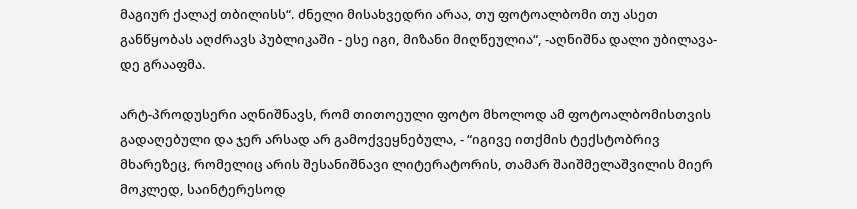მაგიურ ქალაქ თბილისს“. ძნელი მისახვედრი არაა, თუ ფოტოალბომი თუ ასეთ განწყობას აღძრავს პუბლიკაში - ესე იგი, მიზანი მიღწეულია“, -აღნიშნა დალი უბილავა-დე გრააფმა.

არტ-პროდუსერი აღნიშნავს, რომ თითოეული ფოტო მხოლოდ ამ ფოტოალბომისთვის გადაღებული და ჯერ არსად არ გამოქვეყნებულა, - “იგივე ითქმის ტექსტობრივ მხარეზეც, რომელიც არის შესანიშნავი ლიტერატორის, თამარ შაიშმელაშვილის მიერ მოკლედ, საინტერესოდ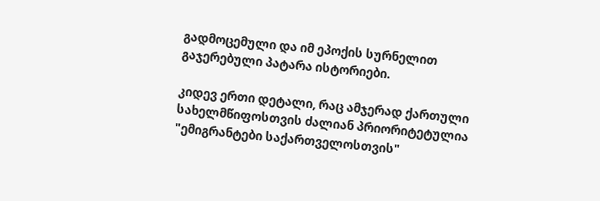გადმოცემული და იმ ეპოქის სურნელით გაჯერებული პატარა ისტორიები.

კიდევ ერთი დეტალი, რაც ამჯერად ქართული სახელმწიფოსთვის ძალიან პრიორიტეტულია "ემიგრანტები საქართველოსთვის"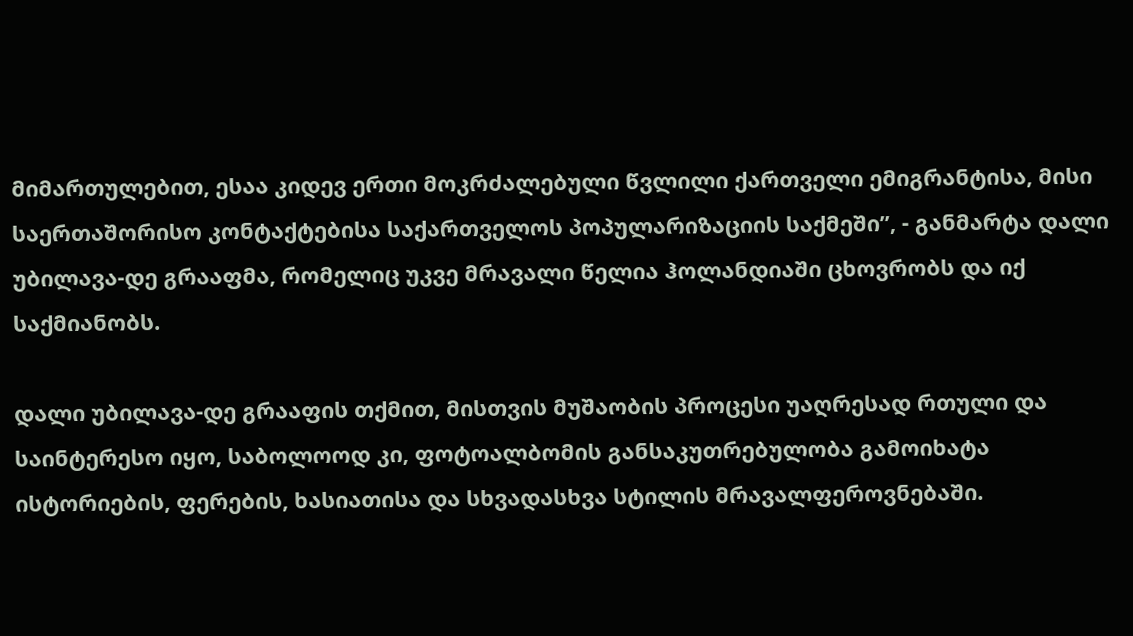მიმართულებით, ესაა კიდევ ერთი მოკრძალებული წვლილი ქართველი ემიგრანტისა, მისი საერთაშორისო კონტაქტებისა საქართველოს პოპულარიზაციის საქმეში”, - განმარტა დალი უბილავა-დე გრააფმა, რომელიც უკვე მრავალი წელია ჰოლანდიაში ცხოვრობს და იქ საქმიანობს.

დალი უბილავა-დე გრააფის თქმით, მისთვის მუშაობის პროცესი უაღრესად რთული და საინტერესო იყო, საბოლოოდ კი, ფოტოალბომის განსაკუთრებულობა გამოიხატა ისტორიების, ფერების, ხასიათისა და სხვადასხვა სტილის მრავალფეროვნებაში.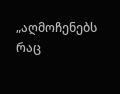„აღმოჩენებს რაც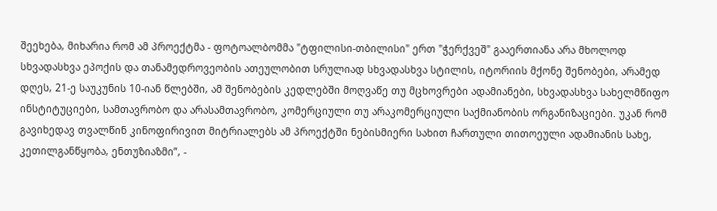შეეხება, მიხარია რომ ამ პროექტმა - ფოტოალბომმა "ტფილისი-თბილისი" ერთ "ჭერქვეშ" გააერთიანა არა მხოლოდ სხვადასხვა ეპოქის და თანამედროვეობის ათეულობით სრულიად სხვადასხვა სტილის, იტორიის მქონე შენობები, არამედ დღეს, 21-ე საუკუნის 10-იან წლებში, ამ შენობების კედლებში მოღვაწე თუ მცხოვრები ადამიანები, სხვადასხვა სახელმწიფო ინსტიტუციები, სამთავრობო და არასამთავრობო, კომერციული თუ არაკომერციული საქმიანობის ორგანიზაციები. უკან რომ გავიხედავ თვალწინ კინოფირივით მიტრიალებს ამ პროექტში ნებისმიერი სახით ჩართული თითოეული ადამიანის სახე, კეთილგანწყობა, ენთუზიაზმი”, -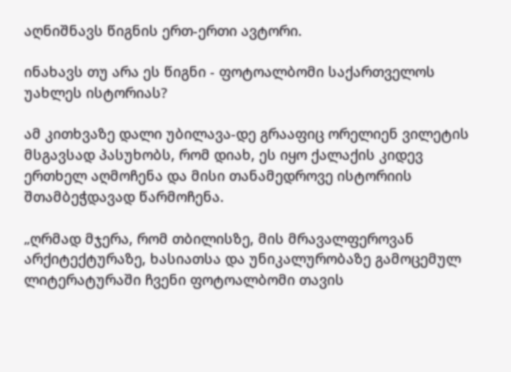აღნიშნავს წიგნის ერთ-ერთი ავტორი.

ინახავს თუ არა ეს წიგნი - ფოტოალბომი საქართველოს უახლეს ისტორიას?

ამ კითხვაზე დალი უბილავა-დე გრააფიც ორელიენ ვილეტის მსგავსად პასუხობს, რომ დიახ, ეს იყო ქალაქის კიდევ ერთხელ აღმოჩენა და მისი თანამედროვე ისტორიის შთამბეჭდავად წარმოჩენა.

„ღრმად მჯერა, რომ თბილისზე, მის მრავალფეროვან არქიტექტურაზე, ხასიათსა და უნიკალურობაზე გამოცემულ ლიტერატურაში ჩვენი ფოტოალბომი თავის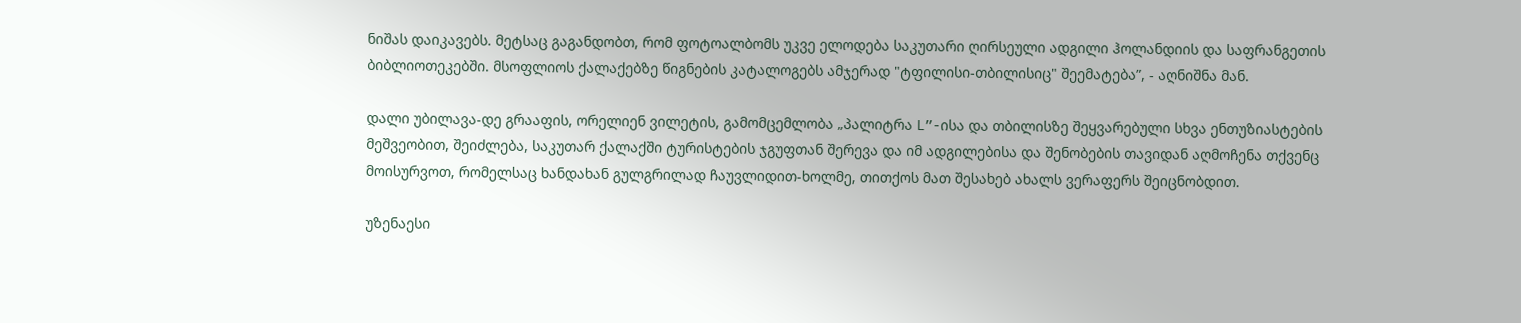ნიშას დაიკავებს. მეტსაც გაგანდობთ, რომ ფოტოალბომს უკვე ელოდება საკუთარი ღირსეული ადგილი ჰოლანდიის და საფრანგეთის ბიბლიოთეკებში. მსოფლიოს ქალაქებზე წიგნების კატალოგებს ამჯერად "ტფილისი-თბილისიც" შეემატება”, - აღნიშნა მან.

დალი უბილავა-დე გრააფის, ორელიენ ვილეტის, გამომცემლობა „პალიტრა L”-ისა და თბილისზე შეყვარებული სხვა ენთუზიასტების მეშვეობით, შეიძლება, საკუთარ ქალაქში ტურისტების ჯგუფთან შერევა და იმ ადგილებისა და შენობების თავიდან აღმოჩენა თქვენც მოისურვოთ, რომელსაც ხანდახან გულგრილად ჩაუვლიდით-ხოლმე, თითქოს მათ შესახებ ახალს ვერაფერს შეიცნობდით.

უზენაესი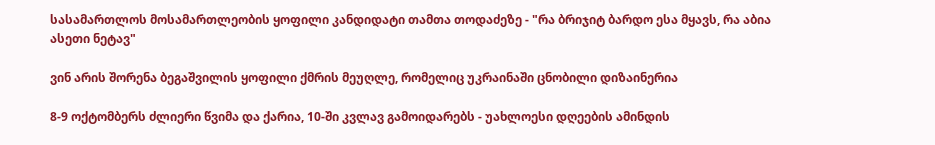სასამართლოს მოსამართლეობის ყოფილი კანდიდატი თამთა თოდაძეზე - "რა ბრიჯიტ ბარდო ესა მყავს, რა აბია ასეთი ნეტავ"

ვინ არის შორენა ბეგაშვილის ყოფილი ქმრის მეუღლე, რომელიც უკრაინაში ცნობილი დიზაინერია

8-9 ოქტომბერს ძლიერი წვიმა და ქარია, 10-ში კვლავ გამოიდარებს - უახლოესი დღეების ამინდის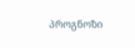პროგნოზი